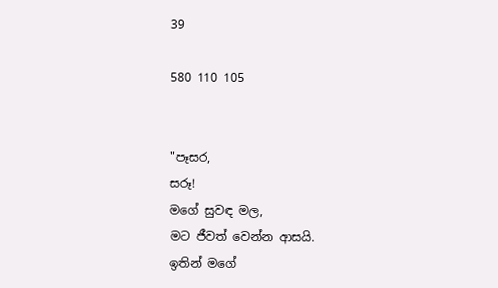39

580 110 105


"පෑසර,
සරූ!
මගේ සුවඳ මල,
මට ජීවත් වෙන්න ආසයි.
ඉතින් මගේ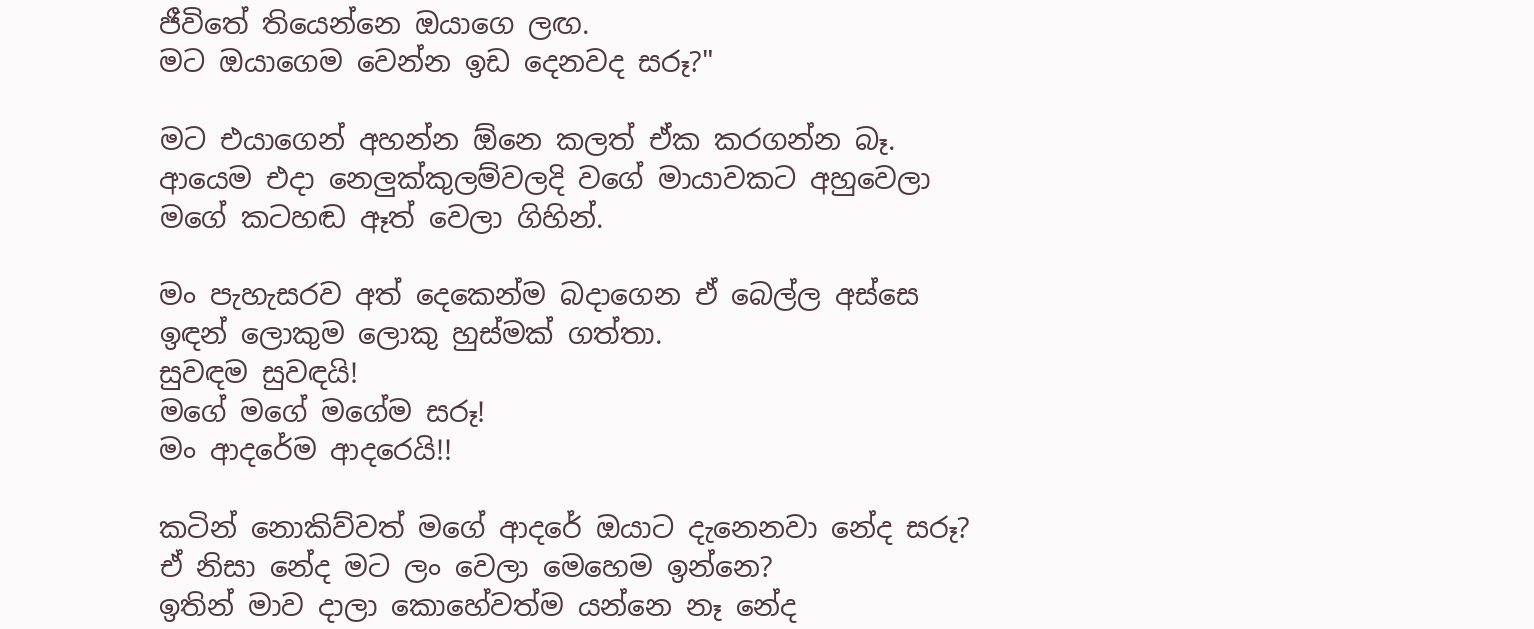ජීවිතේ තියෙන්නෙ ඔයාගෙ ලඟ.
මට ඔයාගෙම වෙන්න ඉඩ දෙනවද සරූ?"

මට එයාගෙන් අහන්න ඕනෙ කලත් ඒක කරගන්න බෑ. ආයෙම එදා නෙලුක්කුලම්වලදි වගේ මායාවකට අහුවෙලා මගේ කටහඬ ඈත් වෙලා ගිහින්.

මං පැහැසරව අත් දෙකෙන්ම බදාගෙන ඒ බෙල්ල අස්සෙ ඉඳන් ලොකුම ලොකු හුස්මක් ගත්තා.
සුවඳම සුවඳයි!
මගේ මගේ මගේම සරූ!
මං ආදරේම ආදරෙයි!!

කටින් නොකිව්වත් මගේ ආදරේ ඔයාට දැනෙනවා නේද සරූ?
ඒ නිසා නේද මට ලං වෙලා මෙහෙම ඉන්නෙ?
ඉතින් මාව දාලා කොහේවත්ම යන්නෙ නෑ නේද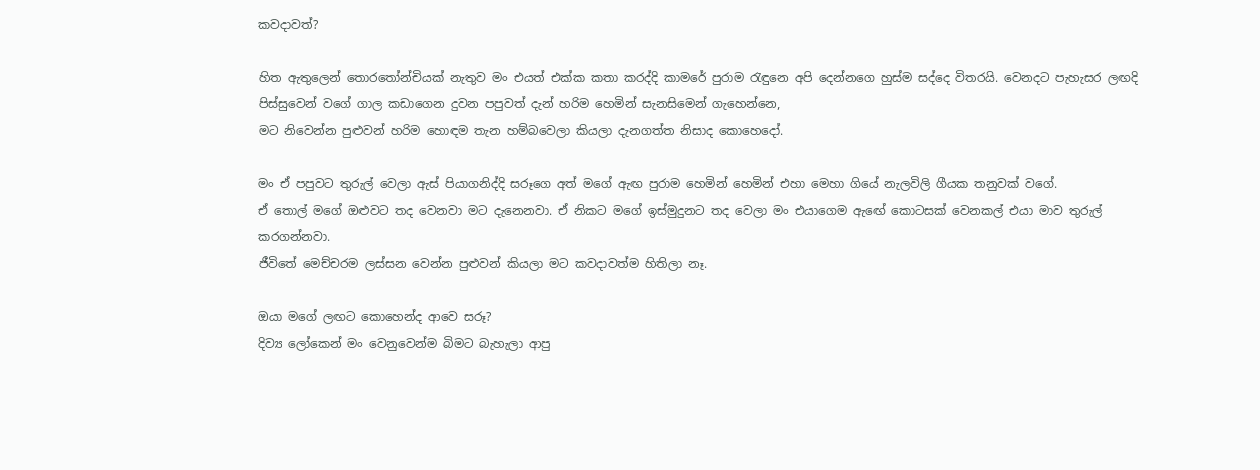කවදාවත්?

හිත ඇතුලෙන් තොරතෝන්චියක් නැතුව මං එයත් එක්ක කතා කරද්දි කාමරේ පුරාම රැඳුනෙ අපි දෙන්නගෙ හුස්ම සද්දෙ විතරයි. වෙනදට පැහැසර ලඟදි පිස්සුවෙන් වගේ ගාල කඩාගෙන දුවන පපුවත් දැන් හරිම හෙමින් සැනසිමෙන් ගැහෙන්නෙ,
මට නිවෙන්න පුළුවන් හරිම හොඳම තැන හම්බවෙලා කියලා දැනගත්ත නිසාද කොහෙදෝ.

මං ඒ පපුවට තුරුල් වෙලා ඇස් පියාගනිද්දි සරූගෙ අත් මගේ ඇඟ පුරාම හෙමින් හෙමින් එහා මෙහා ගියේ නැලවිලි ගීයක තනුවක් වගේ.
ඒ තොල් මගේ ඔළුවට තද වෙනවා මට දැනෙනවා. ඒ නිකට මගේ ඉස්මුදුනට තද වෙලා මං එයාගෙම ඇඟේ කොටසක් වෙනකල් එයා මාව තුරුල් කරගන්නවා.
ජීවිතේ මෙච්චරම ලස්සන වෙන්න පුළුවන් කියලා මට කවදාවත්ම හිතිලා නෑ.

ඔයා මගේ ලඟට කොහෙන්ද ආවෙ සරූ?
දිව්‍ය ලෝකෙන් මං වෙනුවෙන්ම බිමට බැහැලා ආපු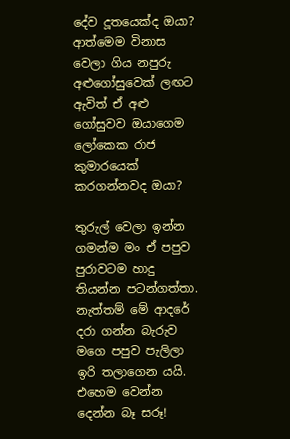දේව දූතයෙක්ද ඔයා?
ආත්මෙම විනාස වෙලා ගිය නපුරු අළුගෝසුවෙක් ලඟට ඇවිත් ඒ අළු ගෝසුවව ඔයාගෙම ලෝකෙක රාජ කුමාරයෙක් කරගන්නවද ඔයා?

තුරුල් වෙලා ඉන්න ගමන්ම මං ඒ පපුව පුරාවටම හාදු තියන්න පටන්ගත්තා. නැත්තම් මේ ආදරේ දරා ගන්න බැරුව මගෙ පපුව පැලිලා ඉරි තලාගෙන යයි.
එහෙම වෙන්න දෙන්න බෑ සරූ!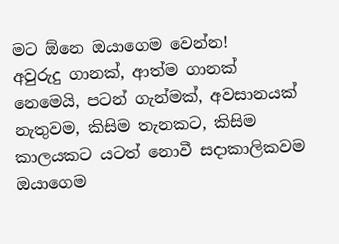මට ඕනෙ ඔයාගෙම වෙන්න!
අවුරුදු ගානක්, ආත්ම ගානක් නෙමෙයි, පටන් ගැන්මක්, අවසානයක් නැතුවම, කිසිම තැනකට, කිසිම කාලයකට යටත් නොවී සදාකාලිකවම ඔයාගෙම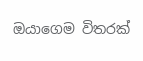ඔයාගෙම විතරක්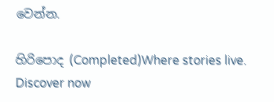වෙන්න.

හිරිපොද (Completed)Where stories live. Discover now